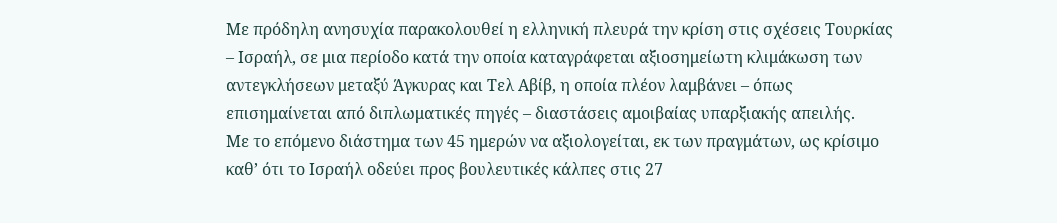Με πρόδηλη ανησυχία παρακολουθεί η ελληνική πλευρά την κρίση στις σχέσεις Τουρκίας – Ισραήλ, σε μια περίοδο κατά την οποία καταγράφεται αξιοσημείωτη κλιμάκωση των αντεγκλήσεων μεταξύ Άγκυρας και Τελ Αβίβ, η οποία πλέον λαμβάνει – όπως επισημαίνεται από διπλωματικές πηγές – διαστάσεις αμοιβαίας υπαρξιακής απειλής.
Με το επόμενο διάστημα των 45 ημερών να αξιολογείται, εκ των πραγμάτων, ως κρίσιμο καθ’ ότι το Ισραήλ οδεύει προς βουλευτικές κάλπες στις 27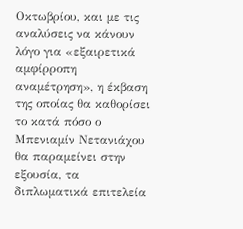Οκτωβρίου, και με τις αναλύσεις να κάνουν λόγο για «εξαιρετικά αμφίρροπη αναμέτρηση», η έκβαση της οποίας θα καθορίσει το κατά πόσο ο Μπενιαμίν Νετανιάχου θα παραμείνει στην εξουσία, τα διπλωματικά επιτελεία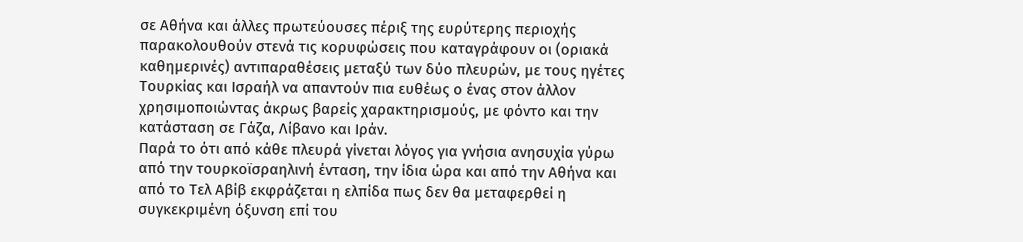σε Αθήνα και άλλες πρωτεύουσες πέριξ της ευρύτερης περιοχής παρακολουθούν στενά τις κορυφώσεις που καταγράφουν οι (οριακά καθημερινές) αντιπαραθέσεις μεταξύ των δύο πλευρών, με τους ηγέτες Τουρκίας και Ισραήλ να απαντούν πια ευθέως ο ένας στον άλλον χρησιμοποιώντας άκρως βαρείς χαρακτηρισμούς, με φόντο και την κατάσταση σε Γάζα, Λίβανο και Ιράν.
Παρά το ότι από κάθε πλευρά γίνεται λόγος για γνήσια ανησυχία γύρω από την τουρκοϊσραηλινή ένταση, την ίδια ώρα και από την Αθήνα και από το Τελ Αβίβ εκφράζεται η ελπίδα πως δεν θα μεταφερθεί η συγκεκριμένη όξυνση επί του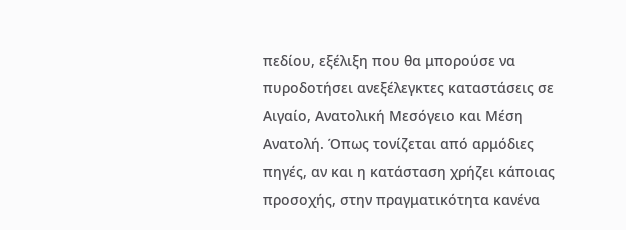πεδίου, εξέλιξη που θα μπορούσε να πυροδοτήσει ανεξέλεγκτες καταστάσεις σε Αιγαίο, Ανατολική Μεσόγειο και Μέση Ανατολή. Όπως τονίζεται από αρμόδιες πηγές, αν και η κατάσταση χρήζει κάποιας προσοχής, στην πραγματικότητα κανένα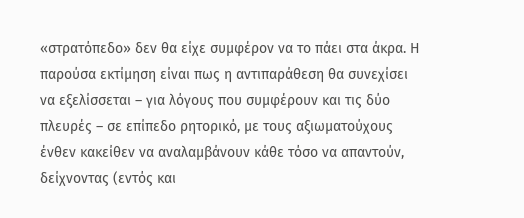«στρατόπεδο» δεν θα είχε συμφέρον να το πάει στα άκρα. Η παρούσα εκτίμηση είναι πως η αντιπαράθεση θα συνεχίσει να εξελίσσεται – για λόγους που συμφέρουν και τις δύο πλευρές – σε επίπεδο ρητορικό, με τους αξιωματούχους ένθεν κακείθεν να αναλαμβάνουν κάθε τόσο να απαντούν, δείχνοντας (εντός και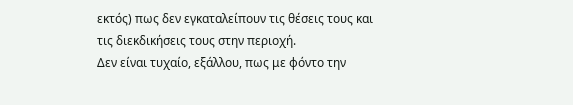εκτός) πως δεν εγκαταλείπουν τις θέσεις τους και τις διεκδικήσεις τους στην περιοχή.
Δεν είναι τυχαίο, εξάλλου, πως με φόντο την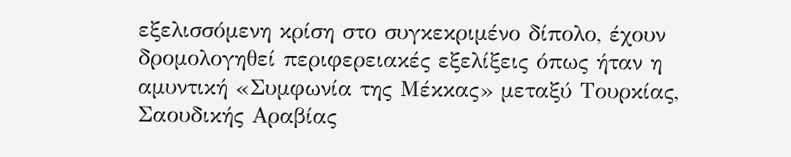εξελισσόμενη κρίση στο συγκεκριμένο δίπολο, έχουν δρομολογηθεί περιφερειακές εξελίξεις όπως ήταν η αμυντική «Συμφωνία της Μέκκας» μεταξύ Τουρκίας, Σαουδικής Αραβίας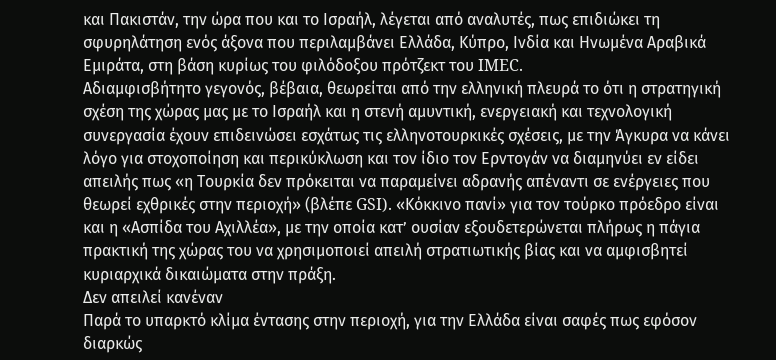και Πακιστάν, την ώρα που και το Ισραήλ, λέγεται από αναλυτές, πως επιδιώκει τη σφυρηλάτηση ενός άξονα που περιλαμβάνει Ελλάδα, Κύπρο, Ινδία και Ηνωμένα Αραβικά Εμιράτα, στη βάση κυρίως του φιλόδοξου πρότζεκτ του IMEC.
Αδιαμφισβήτητο γεγονός, βέβαια, θεωρείται από την ελληνική πλευρά το ότι η στρατηγική σχέση της χώρας μας με το Ισραήλ και η στενή αμυντική, ενεργειακή και τεχνολογική συνεργασία έχουν επιδεινώσει εσχάτως τις ελληνοτουρκικές σχέσεις, με την Άγκυρα να κάνει λόγο για στοχοποίηση και περικύκλωση και τον ίδιο τον Ερντογάν να διαμηνύει εν είδει απειλής πως «η Τουρκία δεν πρόκειται να παραμείνει αδρανής απέναντι σε ενέργειες που θεωρεί εχθρικές στην περιοχή» (βλέπε GSI). «Κόκκινο πανί» για τον τούρκο πρόεδρο είναι και η «Ασπίδα του Αχιλλέα», με την οποία κατ’ ουσίαν εξουδετερώνεται πλήρως η πάγια πρακτική της χώρας του να χρησιμοποιεί απειλή στρατιωτικής βίας και να αμφισβητεί κυριαρχικά δικαιώματα στην πράξη.
Δεν απειλεί κανέναν
Παρά το υπαρκτό κλίμα έντασης στην περιοχή, για την Ελλάδα είναι σαφές πως εφόσον διαρκώς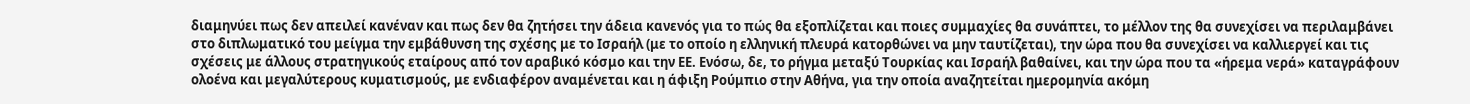διαμηνύει πως δεν απειλεί κανέναν και πως δεν θα ζητήσει την άδεια κανενός για το πώς θα εξοπλίζεται και ποιες συμμαχίες θα συνάπτει, το μέλλον της θα συνεχίσει να περιλαμβάνει στο διπλωματικό του μείγμα την εμβάθυνση της σχέσης με το Ισραήλ (με το οποίο η ελληνική πλευρά κατορθώνει να μην ταυτίζεται), την ώρα που θα συνεχίσει να καλλιεργεί και τις σχέσεις με άλλους στρατηγικούς εταίρους από τον αραβικό κόσμο και την ΕΕ. Ενόσω, δε, το ρήγμα μεταξύ Τουρκίας και Ισραήλ βαθαίνει, και την ώρα που τα «ήρεμα νερά» καταγράφουν ολοένα και μεγαλύτερους κυματισμούς, με ενδιαφέρον αναμένεται και η άφιξη Ρούμπιο στην Αθήνα, για την οποία αναζητείται ημερομηνία ακόμη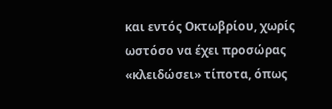και εντός Οκτωβρίου, χωρίς ωστόσο να έχει προσώρας «κλειδώσει» τίποτα, όπως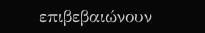επιβεβαιώνουν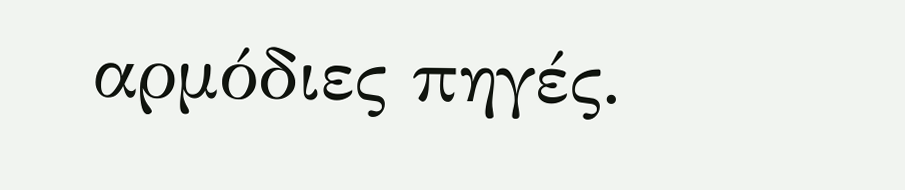αρμόδιες πηγές.